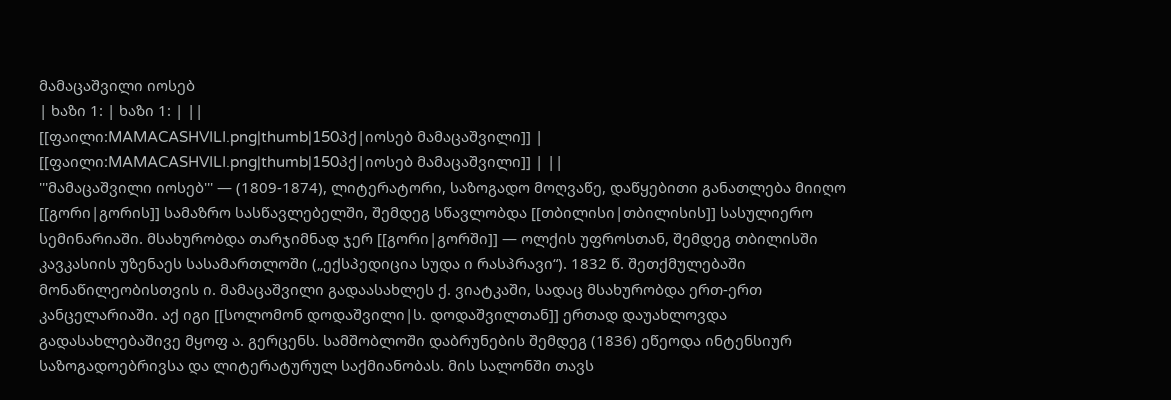მამაცაშვილი იოსებ
| ხაზი 1: | ხაზი 1: | ||
[[ფაილი:MAMACASHVILI.png|thumb|150პქ|იოსებ მამაცაშვილი]] | [[ფაილი:MAMACASHVILI.png|thumb|150პქ|იოსებ მამაცაშვილი]] | ||
'''მამაცაშვილი იოსებ''' — (1809-1874), ლიტერატორი, საზოგადო მოღვაწე, დაწყებითი განათლება მიიღო [[გორი|გორის]] სამაზრო სასწავლებელში, შემდეგ სწავლობდა [[თბილისი|თბილისის]] სასულიერო სემინარიაში. მსახურობდა თარჯიმნად ჯერ [[გორი|გორში]] — ოლქის უფროსთან, შემდეგ თბილისში კავკასიის უზენაეს სასამართლოში („ექსპედიცია სუდა ი რასპრავი“). 1832 წ. შეთქმულებაში მონაწილეობისთვის ი. მამაცაშვილი გადაასახლეს ქ. ვიატკაში, სადაც მსახურობდა ერთ-ერთ კანცელარიაში. აქ იგი [[სოლომონ დოდაშვილი|ს. დოდაშვილთან]] ერთად დაუახლოვდა გადასახლებაშივე მყოფ ა. გერცენს. სამშობლოში დაბრუნების შემდეგ (1836) ეწეოდა ინტენსიურ საზოგადოებრივსა და ლიტერატურულ საქმიანობას. მის სალონში თავს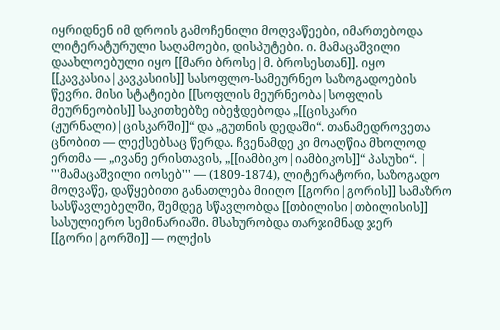იყრიდნენ იმ დროის გამოჩენილი მოღვაწეები, იმართებოდა ლიტერატურული საღამოები, დისპუტები. ი. მამაცაშვილი დაახლოებული იყო [[მარი ბროსე|მ. ბროსესთან]]. იყო [[კავკასია|კავკასიის]] სასოფლო-სამეურნეო საზოგადოების წევრი. მისი სტატიები [[სოფლის მეურნეობა|სოფლის მეურნეობის]] საკითხებზე იბეჭდებოდა „[[ცისკარი (ჟურნალი)|ცისკარში]]“ და „გუთნის დედაში“. თანამედროვეთა ცნობით — ლექსებსაც წერდა. ჩვენამდე კი მოაღწია მხოლოდ ერთმა — „ივანე ერისთავის, „[[იამბიკო|იამბიკოს]]“ პასუხი“. | '''მამაცაშვილი იოსებ''' — (1809-1874), ლიტერატორი, საზოგადო მოღვაწე, დაწყებითი განათლება მიიღო [[გორი|გორის]] სამაზრო სასწავლებელში, შემდეგ სწავლობდა [[თბილისი|თბილისის]] სასულიერო სემინარიაში. მსახურობდა თარჯიმნად ჯერ [[გორი|გორში]] — ოლქის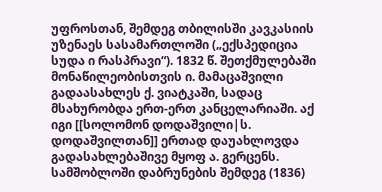უფროსთან, შემდეგ თბილისში კავკასიის უზენაეს სასამართლოში („ექსპედიცია სუდა ი რასპრავი“). 1832 წ. შეთქმულებაში მონაწილეობისთვის ი. მამაცაშვილი გადაასახლეს ქ. ვიატკაში, სადაც მსახურობდა ერთ-ერთ კანცელარიაში. აქ იგი [[სოლომონ დოდაშვილი|ს. დოდაშვილთან]] ერთად დაუახლოვდა გადასახლებაშივე მყოფ ა. გერცენს. სამშობლოში დაბრუნების შემდეგ (1836)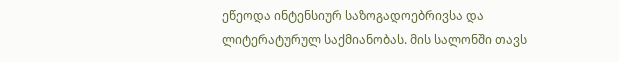ეწეოდა ინტენსიურ საზოგადოებრივსა და ლიტერატურულ საქმიანობას. მის სალონში თავს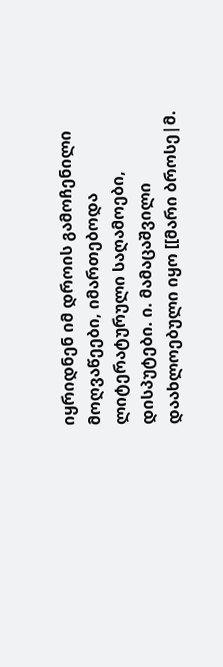იყრიდნენ იმ დროის გამოჩენილი მოღვაწეები, იმართებოდა ლიტერატურული საღამოები, დისპუტები. ი. მამაცაშვილი დაახლოებული იყო [[მარი ბროსე|მ.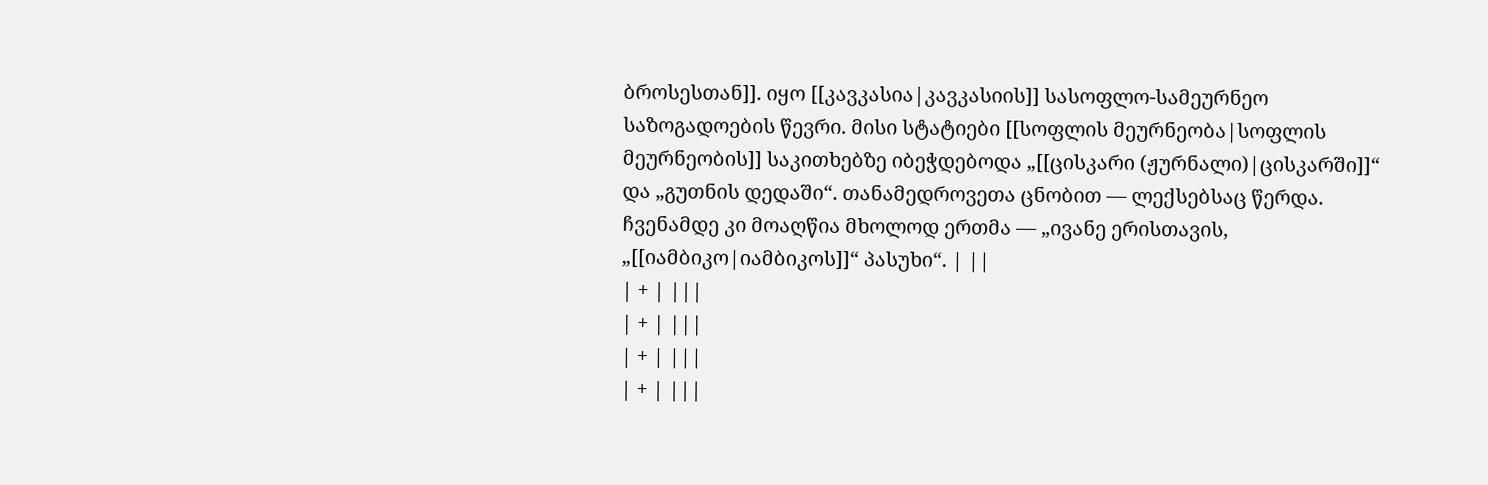ბროსესთან]]. იყო [[კავკასია|კავკასიის]] სასოფლო-სამეურნეო საზოგადოების წევრი. მისი სტატიები [[სოფლის მეურნეობა|სოფლის მეურნეობის]] საკითხებზე იბეჭდებოდა „[[ცისკარი (ჟურნალი)|ცისკარში]]“ და „გუთნის დედაში“. თანამედროვეთა ცნობით — ლექსებსაც წერდა. ჩვენამდე კი მოაღწია მხოლოდ ერთმა — „ივანე ერისთავის, „[[იამბიკო|იამბიკოს]]“ პასუხი“. | ||
| + | |||
| + | |||
| + | |||
| + | |||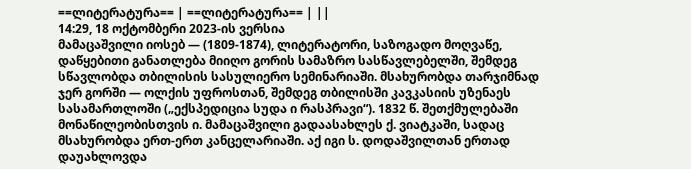==ლიტერატურა== | ==ლიტერატურა== | ||
14:29, 18 ოქტომბერი 2023-ის ვერსია
მამაცაშვილი იოსებ — (1809-1874), ლიტერატორი, საზოგადო მოღვაწე, დაწყებითი განათლება მიიღო გორის სამაზრო სასწავლებელში, შემდეგ სწავლობდა თბილისის სასულიერო სემინარიაში. მსახურობდა თარჯიმნად ჯერ გორში — ოლქის უფროსთან, შემდეგ თბილისში კავკასიის უზენაეს სასამართლოში („ექსპედიცია სუდა ი რასპრავი“). 1832 წ. შეთქმულებაში მონაწილეობისთვის ი. მამაცაშვილი გადაასახლეს ქ. ვიატკაში, სადაც მსახურობდა ერთ-ერთ კანცელარიაში. აქ იგი ს. დოდაშვილთან ერთად დაუახლოვდა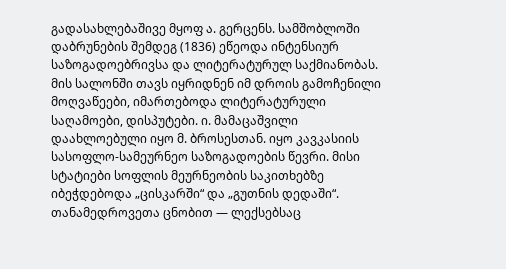გადასახლებაშივე მყოფ ა. გერცენს. სამშობლოში დაბრუნების შემდეგ (1836) ეწეოდა ინტენსიურ საზოგადოებრივსა და ლიტერატურულ საქმიანობას. მის სალონში თავს იყრიდნენ იმ დროის გამოჩენილი მოღვაწეები, იმართებოდა ლიტერატურული საღამოები, დისპუტები. ი. მამაცაშვილი დაახლოებული იყო მ. ბროსესთან. იყო კავკასიის სასოფლო-სამეურნეო საზოგადოების წევრი. მისი სტატიები სოფლის მეურნეობის საკითხებზე იბეჭდებოდა „ცისკარში“ და „გუთნის დედაში“. თანამედროვეთა ცნობით — ლექსებსაც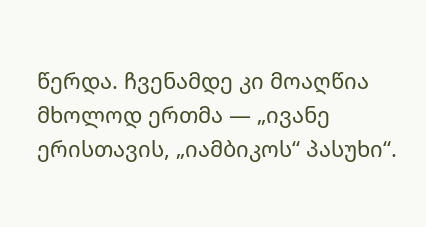წერდა. ჩვენამდე კი მოაღწია მხოლოდ ერთმა — „ივანე ერისთავის, „იამბიკოს“ პასუხი“.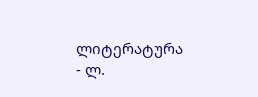ლიტერატურა
- ლ.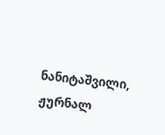ნანიტაშვილი, ჟურნალ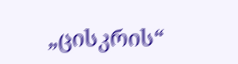„ცისკრის“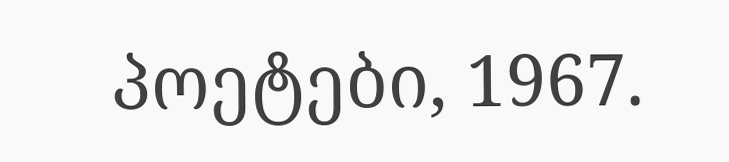პოეტები, 1967.